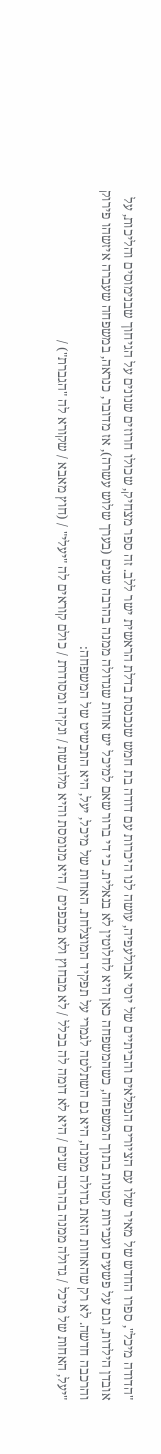"הדודה מיכל", ספרו החדש של מאיר שלו עם הציורים הנפלאים והביתיים של יוסי אבולעפיה, עושה לנו היכרות עם דודה בת חמש שנכנסת בדלת הראשית ישר ללב. זה ספר מצחיק, שכולו חרוזים שנונים על הגיחוך שבנימוסים והליכות, על אובדן הילדות, וגם על פשעים ועבירות קטנות בתוך המשפחה, כשהמשפחה כאן היא לחלוטין לא בנאלית. כי די ברור שאם למיכל יש אחות שגדולה ממנה בהרבה שנים (בערך שלוש עשרה), אז מדובר, כנראה, במשפחה שעברה איזשהו פירוק והרכבה חדשה. לא רק שהאחות הזאת גדולה ממנה, היא גם השתלטה לגמרי על תפקיד המוצלחת. האחות של מיכל, יעל, היא התכשיט של המשפחה:
"יעל, האחות של מיכל / גדולה ממנה בהרבה שנים / היא לא דומה לה בכלל / לא מבחוץ ולא מבפנים / היא מנומסת והיא מלובשת / ונקיה ומסודרת / כולם קוראים לה "יעלי" / (חוץ מאבא / שקורא לה "הגברת") /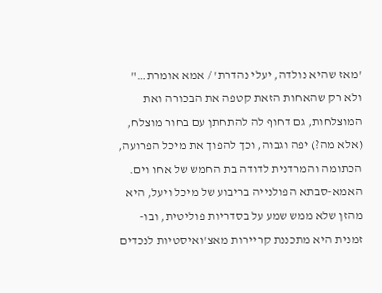'מאז שהיא נולדה, יעלי נהדרת' / אמא אומרת…"
ולא רק שהאחות הזאת קטפה את הבכורה ואת המוצלחות, גם דחוף לה להתחתן עם בחור מוצלח, (אלא מה?) יפה וגבוה, וכך להפוך את מיכל הפרועה, הכתומה והמרדנית לדודה בת החמש של אחו וים. האמא-סבתא הפולנייה בריבוע של מיכל ויעל, היא מהזן שלא ממש שמע על בסדריות פוליטית, ובו-זמנית היא מתכננת קריירות מאצ'ואיסטיות לנכדים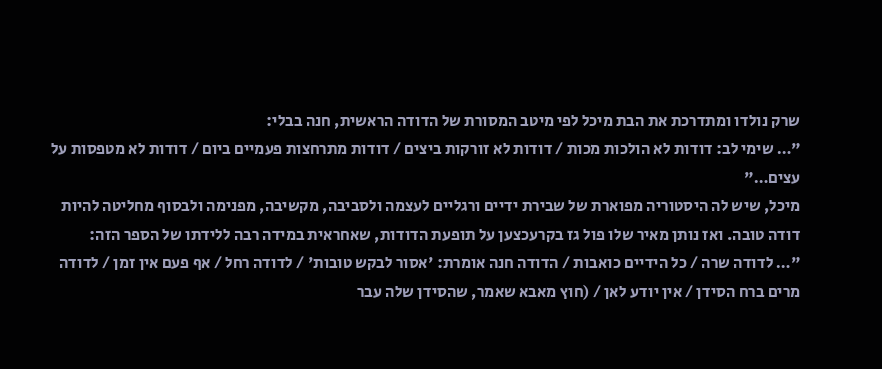שרק נולדו ומתדרכת את הבת מיכל לפי מיטב המסורת של הדודה הראשית, חנה בבלי:
"… שימי לב: דודות לא הולכות מכות / דודות לא זורקות ביצים / דודות מתרחצות פעמיים ביום / דודות לא מטפסות על עצים…"
מיכל, שיש לה היסטוריה מפוארת של שבירת ידיים ורגליים לעצמה ולסביבה, מקשיבה, מפנימה ולבסוף מחליטה להיות דודה טובה. ואז נותן מאיר שלו פול גז בקרעכצען על תופעת הדודות, שאחראית במידה רבה ללידתו של הספר הזה:
"… לדודה שרה / כל הידיים כואבות / הדודה חנה אומרת: 'אסור לבקש טובות' / לדודה רחל / אף פעם אין זמן / לדודה מרים ברח הסידן / אין יודע לאן / (חוץ מאבא שאמר, שהסידן שלה עבר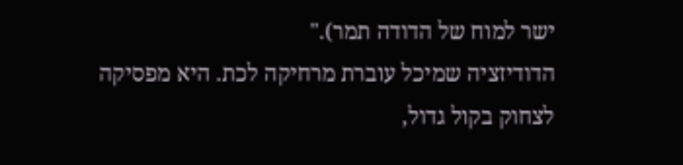ישר למוח של הדודה תמר)."
הדודיזציה שמיכל עוברת מרחיקה לכת. היא מפסיקה לצחוק בקול גדול,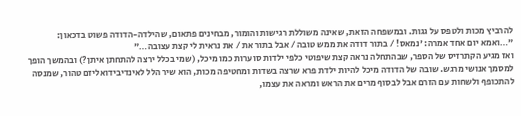להרביץ מכות ולטפס על גגות. ובמשפחה הזאת, שאינה משוללת רגישות והומור, מבחינים פתאום, שהילדה-הדודה פשוט בדכאון:
"…ואמא יום אחד אמרה: 'נמאס! / בתור דודה את ממש טובה / אבל בתור את / את נראית לי קצת עצובה…"
ואז מגיע הקתרזיס של הספר, שבהתחלה נראה קצת שיפוטי כלפי ילדות סוערות כמו מיכל, (שמי בכלל ירצה להתחתן איתן?) ובהמשך הופך למסמך אנושי מרגש. שובה של הדודה מיכל להיות ילדת פרא שרצה בשדות ומחטיפה מכות, הוא שיר הלל לאינדיבידואליזם טהור, שמנסה להתכופף ולשחות עם הזרם אבל לבסוף מרים את הראש ומראה את עצמו,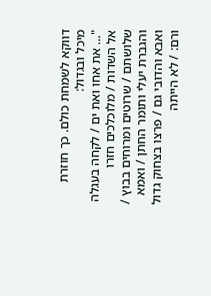דווקא לשמחת כולם. כך חוזרת מיכל ובגדול:
"… את אחו ואת ים / לקחה בעגלה אל השדות / מלוכלכים חזרו שלושתם / שרוטים ומרוחים בבוץ / והגברת יעלי ותומר החתן / ואמא ואבא והדובי גם / פרצו בצחוק גדול ורם: / לא הייתה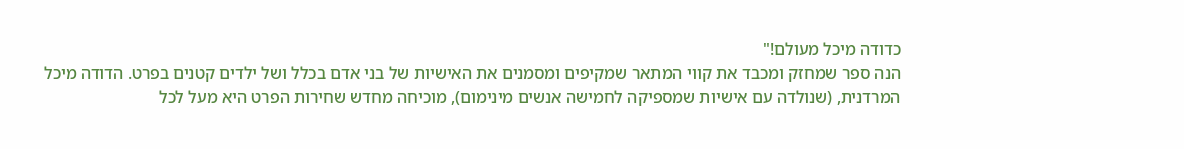כדודה מיכל מעולם!"
הנה ספר שמחזק ומכבד את קווי המתאר שמקיפים ומסמנים את האישיות של בני אדם בכלל ושל ילדים קטנים בפרט. הדודה מיכל המרדנית, (שנולדה עם אישיות שמספיקה לחמישה אנשים מינימום), מוכיחה מחדש שחירות הפרט היא מעל לכל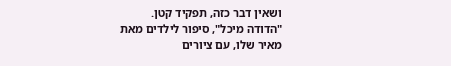ושאין דבר כזה, תפקיד קטן.
"הדודה מיכל", סיפור לילדים מאת מאיר שלו, עם ציורים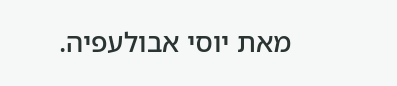מאת יוסי אבולעפיה.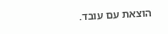הוצאת עם עובד.